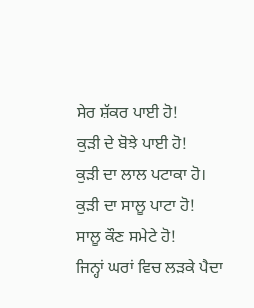ਸੇਰ ਸ਼ੱਕਰ ਪਾਈ ਹੋ!
ਕੁੜੀ ਦੇ ਬੋਝੇ ਪਾਈ ਹੋ!
ਕੁੜੀ ਦਾ ਲਾਲ ਪਟਾਕਾ ਹੋ।
ਕੁੜੀ ਦਾ ਸਾਲੂ ਪਾਟਾ ਹੋ!
ਸਾਲੂ ਕੌਣ ਸਮੇਟੇ ਹੋ!
ਜਿਨ੍ਹਾਂ ਘਰਾਂ ਵਿਚ ਲੜਕੇ ਪੈਦਾ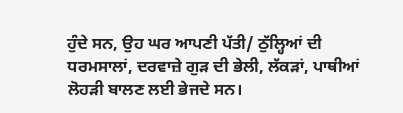ਹੁੰਦੇ ਸਨ, ਉਹ ਘਰ ਆਪਣੀ ਪੱਤੀ/ ਠੁੱਲ੍ਹਿਆਂ ਦੀ ਧਰਮਸਾਲਾਂ, ਦਰਵਾਜ਼ੇ ਗੁੜ ਦੀ ਭੇਲੀ, ਲੱਕੜਾਂ, ਪਾਥੀਆਂ ਲੋਹੜੀ ਬਾਲਣ ਲਈ ਭੇਜਦੇ ਸਨ।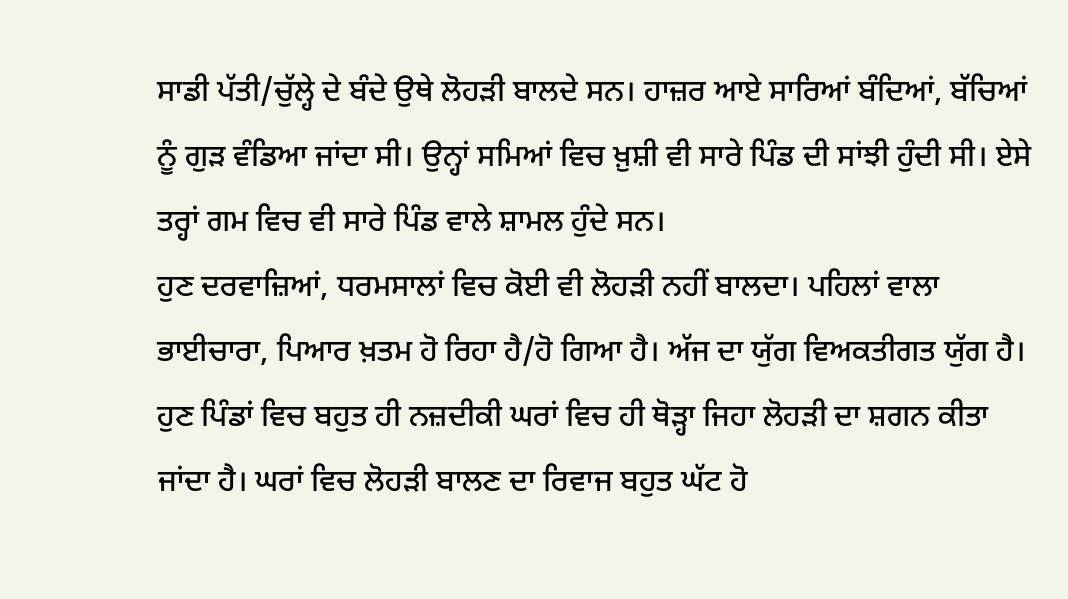ਸਾਡੀ ਪੱਤੀ/ਚੁੱਲ੍ਹੇ ਦੇ ਬੰਦੇ ਉਥੇ ਲੋਹੜੀ ਬਾਲਦੇ ਸਨ। ਹਾਜ਼ਰ ਆਏ ਸਾਰਿਆਂ ਬੰਦਿਆਂ, ਬੱਚਿਆਂ ਨੂੰ ਗੁੜ ਵੰਡਿਆ ਜਾਂਦਾ ਸੀ। ਉਨ੍ਹਾਂ ਸਮਿਆਂ ਵਿਚ ਖ਼ੁਸ਼ੀ ਵੀ ਸਾਰੇ ਪਿੰਡ ਦੀ ਸਾਂਝੀ ਹੁੰਦੀ ਸੀ। ਏਸੇ ਤਰ੍ਹਾਂ ਗਮ ਵਿਚ ਵੀ ਸਾਰੇ ਪਿੰਡ ਵਾਲੇ ਸ਼ਾਮਲ ਹੁੰਦੇ ਸਨ।
ਹੁਣ ਦਰਵਾਜ਼ਿਆਂ, ਧਰਮਸਾਲਾਂ ਵਿਚ ਕੋਈ ਵੀ ਲੋਹੜੀ ਨਹੀਂ ਬਾਲਦਾ। ਪਹਿਲਾਂ ਵਾਲਾ ਭਾਈਚਾਰਾ, ਪਿਆਰ ਖ਼ਤਮ ਹੋ ਰਿਹਾ ਹੈ/ਹੋ ਗਿਆ ਹੈ। ਅੱਜ ਦਾ ਯੁੱਗ ਵਿਅਕਤੀਗਤ ਯੁੱਗ ਹੈ। ਹੁਣ ਪਿੰਡਾਂ ਵਿਚ ਬਹੁਤ ਹੀ ਨਜ਼ਦੀਕੀ ਘਰਾਂ ਵਿਚ ਹੀ ਥੋੜ੍ਹਾ ਜਿਹਾ ਲੋਹੜੀ ਦਾ ਸ਼ਗਨ ਕੀਤਾ ਜਾਂਦਾ ਹੈ। ਘਰਾਂ ਵਿਚ ਲੋਹੜੀ ਬਾਲਣ ਦਾ ਰਿਵਾਜ ਬਹੁਤ ਘੱਟ ਹੋ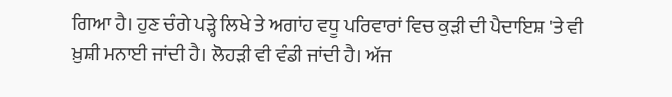ਗਿਆ ਹੈ। ਹੁਣ ਚੰਗੇ ਪੜ੍ਹੇ ਲਿਖੇ ਤੇ ਅਗਾਂਹ ਵਧੂ ਪਰਿਵਾਰਾਂ ਵਿਚ ਕੁੜੀ ਦੀ ਪੈਦਾਇਸ਼ 'ਤੇ ਵੀ ਖ਼ੁਸ਼ੀ ਮਨਾਈ ਜਾਂਦੀ ਹੈ। ਲੋਹੜੀ ਵੀ ਵੰਡੀ ਜਾਂਦੀ ਹੈ। ਅੱਜ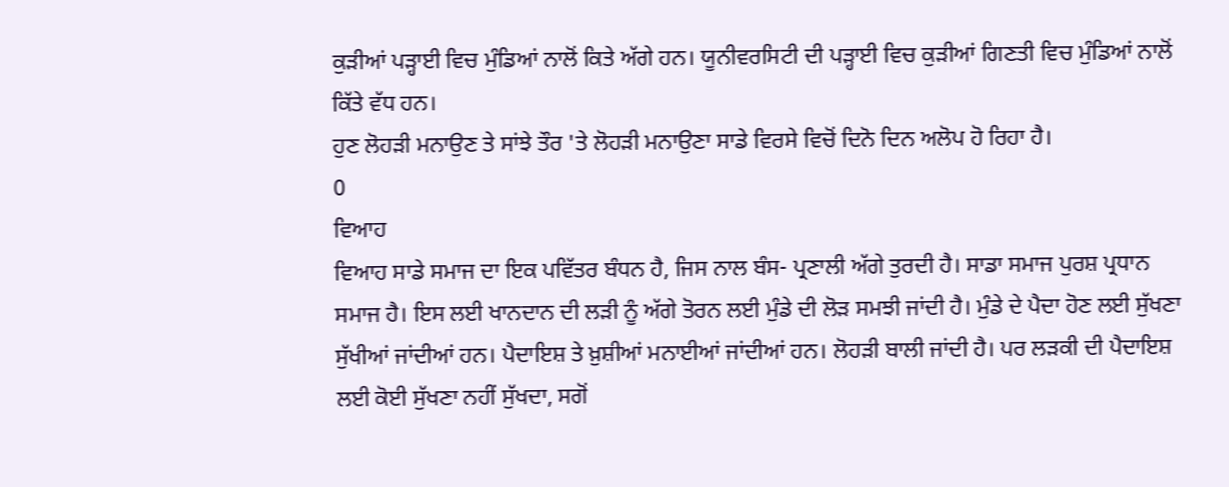ਕੁੜੀਆਂ ਪੜ੍ਹਾਈ ਵਿਚ ਮੁੰਡਿਆਂ ਨਾਲੋਂ ਕਿਤੇ ਅੱਗੇ ਹਨ। ਯੂਨੀਵਰਸਿਟੀ ਦੀ ਪੜ੍ਹਾਈ ਵਿਚ ਕੁੜੀਆਂ ਗਿਣਤੀ ਵਿਚ ਮੁੰਡਿਆਂ ਨਾਲੋਂ ਕਿੱਤੇ ਵੱਧ ਹਨ।
ਹੁਣ ਲੋਹੜੀ ਮਨਾਉਣ ਤੇ ਸਾਂਝੇ ਤੌਰ 'ਤੇ ਲੋਹੜੀ ਮਨਾਉਣਾ ਸਾਡੇ ਵਿਰਸੇ ਵਿਚੋਂ ਦਿਨੋ ਦਿਨ ਅਲੋਪ ਹੋ ਰਿਹਾ ਹੈ।
0
ਵਿਆਹ
ਵਿਆਹ ਸਾਡੇ ਸਮਾਜ ਦਾ ਇਕ ਪਵਿੱਤਰ ਬੰਧਨ ਹੈ, ਜਿਸ ਨਾਲ ਬੰਸ- ਪ੍ਰਣਾਲੀ ਅੱਗੇ ਤੁਰਦੀ ਹੈ। ਸਾਡਾ ਸਮਾਜ ਪੁਰਸ਼ ਪ੍ਰਧਾਨ ਸਮਾਜ ਹੈ। ਇਸ ਲਈ ਖਾਨਦਾਨ ਦੀ ਲੜੀ ਨੂੰ ਅੱਗੇ ਤੋਰਨ ਲਈ ਮੁੰਡੇ ਦੀ ਲੋੜ ਸਮਝੀ ਜਾਂਦੀ ਹੈ। ਮੁੰਡੇ ਦੇ ਪੈਦਾ ਹੋਣ ਲਈ ਸੁੱਖਣਾ ਸੁੱਖੀਆਂ ਜਾਂਦੀਆਂ ਹਨ। ਪੈਦਾਇਸ਼ ਤੇ ਖ਼ੁਸ਼ੀਆਂ ਮਨਾਈਆਂ ਜਾਂਦੀਆਂ ਹਨ। ਲੋਹੜੀ ਬਾਲੀ ਜਾਂਦੀ ਹੈ। ਪਰ ਲੜਕੀ ਦੀ ਪੈਦਾਇਸ਼ ਲਈ ਕੋਈ ਸੁੱਖਣਾ ਨਹੀਂ ਸੁੱਖਦਾ, ਸਗੋਂ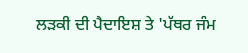ਲੜਕੀ ਦੀ ਪੈਦਾਇਸ਼ ਤੇ 'ਪੱਥਰ ਜੰਮ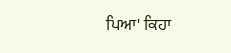ਪਿਆ' ਕਿਹਾ